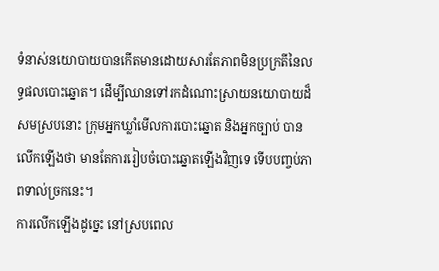ទំនាស់នយោបាយបានកើតមានដោយសារតែភាពមិនប្រក្រតីនៃលទ្ធផលបោះឆ្នោត។ ដើម្បីឈានទៅរកដំណោះស្រាយនយោបាយដ៏សមស្របនោះ ក្រុមអ្នកឃ្លាំមើលការបោះឆ្នោត និងអ្នកច្បាប់ បានលើកឡើងថា មានតែការរៀបចំបោះឆ្នោតឡើងវិញទេ ទើបបញ្ចប់ភាពទាល់ច្រកនេះ។
ការលើកឡើងដូច្នេះ នៅស្របពេល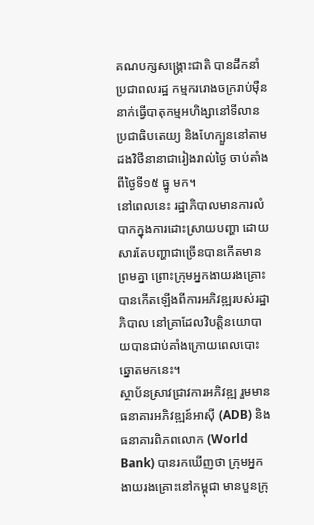គណបក្សសង្គ្រោះជាតិ បានដឹកនាំប្រជាពលរដ្ឋ កម្មកររោងចក្ររាប់ម៉ឺននាក់ធ្វើបាតុកម្មអហិង្សានៅទីលានប្រជាធិបតេយ្យ និងហែក្បួននៅតាមដងវិថីនានាជារៀងរាល់ថ្ងៃ ចាប់តាំងពីថ្ងៃទី១៥ ធ្នូ មក។
នៅពេលនេះ រដ្ឋាភិបាលមានការលំបាកក្នុងការដោះស្រាយបញ្ហា ដោយសារតែបញ្ហាជាច្រើនបានកើតមានព្រមគ្នា ព្រោះក្រុមអ្នកងាយរងគ្រោះបានកើតឡើងពីការអភិវឌ្ឍរបស់រដ្ឋាភិបាល នៅគ្រាដែលវិបត្តិនយោបាយបានជាប់គាំងក្រោយពេលបោះឆ្នោតមកនេះ។
ស្ថាប័នស្រាវជ្រាវការអភិវឌ្ឍ រួមមាន ធនាគារអភិវឌ្ឍន៍អាស៊ី (ADB) និងធនាគារពិភពលោក (World Bank) បានរកឃើញថា ក្រុមអ្នកងាយរងគ្រោះនៅកម្ពុជា មានបួនក្រុ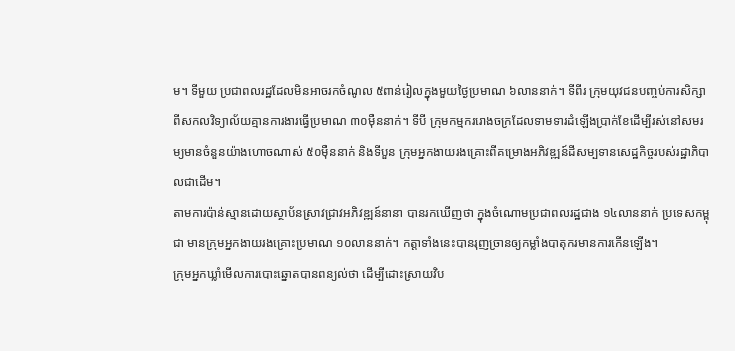ម។ ទីមួយ ប្រជាពលរដ្ឋដែលមិនអាចរកចំណូល ៥ពាន់រៀលក្នុងមួយថ្ងៃប្រមាណ ៦លាននាក់។ ទីពីរ ក្រុមយុវជនបញ្ចប់ការសិក្សាពីសកលវិទ្យាល័យគ្មានការងារធ្វើប្រមាណ ៣០ម៉ឺននាក់។ ទីបី ក្រុមកម្មកររោងចក្រដែលទាមទារដំឡើងប្រាក់ខែដើម្បីរស់នៅសមរម្យមានចំនួនយ៉ាងហោចណាស់ ៥០ម៉ឺននាក់ និងទីបួន ក្រុមអ្នកងាយរងគ្រោះពីគម្រោងអភិវឌ្ឍន៍ដីសម្បទានសេដ្ឋកិច្ចរបស់រដ្ឋាភិបាលជាដើម។
តាមការប៉ាន់ស្មានដោយស្ថាប័នស្រាវជ្រាវអភិវឌ្ឍន៍នានា បានរកឃើញថា ក្នុងចំណោមប្រជាពលរដ្ឋជាង ១៤លាននាក់ ប្រទេសកម្ពុជា មានក្រុមអ្នកងាយរងគ្រោះប្រមាណ ១០លាននាក់។ កត្តាទាំងនេះបានរុញច្រានឲ្យកម្លាំងបាតុករមានការកើនឡើង។
ក្រុមអ្នកឃ្លាំមើលការបោះឆ្នោតបានពន្យល់ថា ដើម្បីដោះស្រាយវិប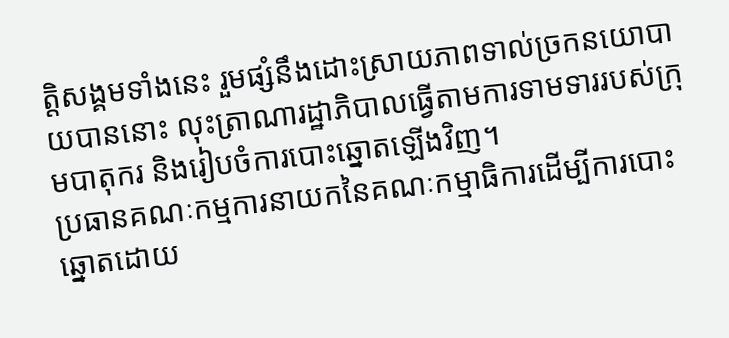ត្តិសង្គមទាំងនេះ រួមផ្សំនឹងដោះស្រាយភាពទាល់ច្រកនយោបាយបាននោះ លុះត្រាណារដ្ឋាភិបាលធ្វើតាមការទាមទាររបស់ក្រុមបាតុករ និងរៀបចំការបោះឆ្នោតឡើងវិញ។
ប្រធានគណៈកម្មការនាយកនៃគណៈកម្មាធិការដើម្បីការបោះឆ្នោតដោយ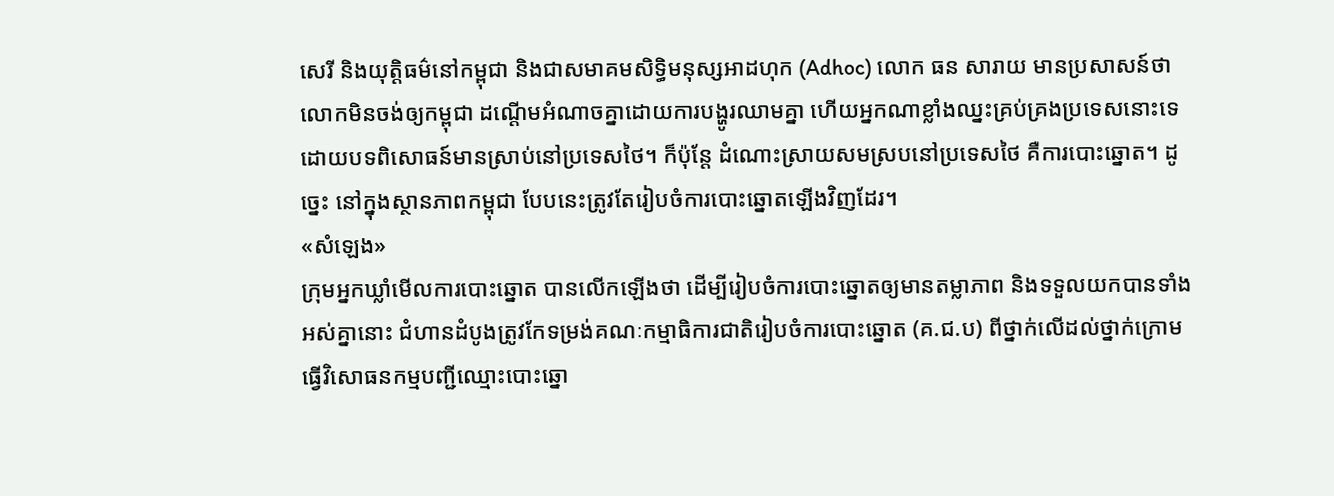សេរី និងយុត្តិធម៌នៅកម្ពុជា និងជាសមាគមសិទ្ធិមនុស្សអាដហុក (Adhoc) លោក ធន សារាយ មានប្រសាសន៍ថា លោកមិនចង់ឲ្យកម្ពុជា ដណ្ដើមអំណាចគ្នាដោយការបង្ហូរឈាមគ្នា ហើយអ្នកណាខ្លាំងឈ្នះគ្រប់គ្រងប្រទេសនោះទេ ដោយបទពិសោធន៍មានស្រាប់នៅប្រទេសថៃ។ ក៏ប៉ុន្តែ ដំណោះស្រាយសមស្របនៅប្រទេសថៃ គឺការបោះឆ្នោត។ ដូច្នេះ នៅក្នុងស្ថានភាពកម្ពុជា បែបនេះត្រូវតែរៀបចំការបោះឆ្នោតឡើងវិញដែរ។
«សំឡេង»
ក្រុមអ្នកឃ្លាំមើលការបោះឆ្នោត បានលើកឡើងថា ដើម្បីរៀបចំការបោះឆ្នោតឲ្យមានតម្លាភាព និងទទួលយកបានទាំងអស់គ្នានោះ ជំហានដំបូងត្រូវកែទម្រង់គណៈកម្មាធិការជាតិរៀបចំការបោះឆ្នោត (គ.ជ.ប) ពីថ្នាក់លើដល់ថ្នាក់ក្រោម ធ្វើវិសោធនកម្មបញ្ជីឈ្មោះបោះឆ្នោ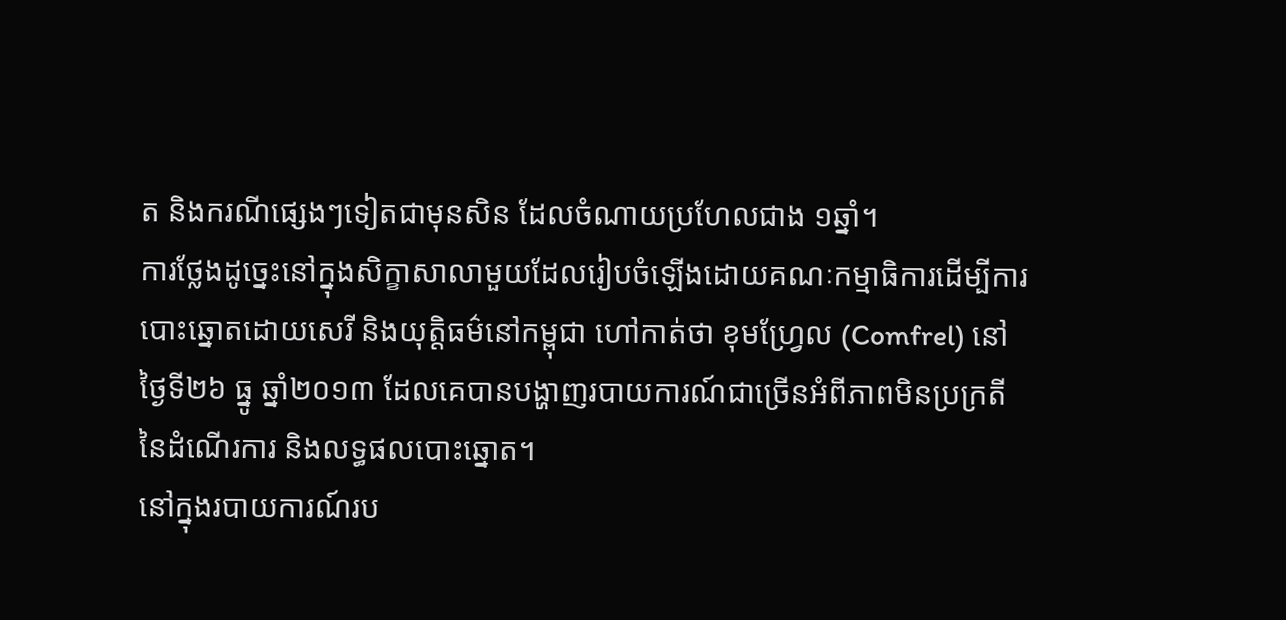ត និងករណីផ្សេងៗទៀតជាមុនសិន ដែលចំណាយប្រហែលជាង ១ឆ្នាំ។
ការថ្លែងដូច្នេះនៅក្នុងសិក្ខាសាលាមួយដែលរៀបចំឡើងដោយគណៈកម្មាធិការដើម្បីការបោះឆ្នោតដោយសេរី និងយុត្តិធម៌នៅកម្ពុជា ហៅកាត់ថា ខុមហ្វ្រែល (Comfrel) នៅថ្ងៃទី២៦ ធ្នូ ឆ្នាំ២០១៣ ដែលគេបានបង្ហាញរបាយការណ៍ជាច្រើនអំពីភាពមិនប្រក្រតីនៃដំណើរការ និងលទ្ធផលបោះឆ្នោត។
នៅក្នុងរបាយការណ៍រប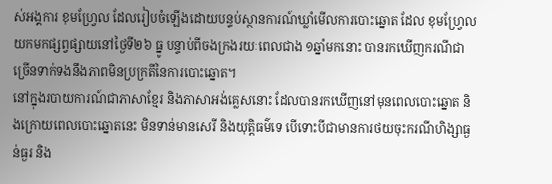ស់អង្គការ ខុមហ្រ្វែល ដែលរៀបចំឡើងដោយបន្ទប់ស្ថានការណ៍ឃ្លាំមើលការបោះឆ្នោត ដែល ខុមហ្រ្វែល យកមកផ្សព្វផ្សាយនៅថ្ងៃទី២៦ ធ្នូ បន្ទាប់ពីចងក្រងរយៈពេលជាង ១ឆ្នាំមកនោះ បានរកឃើញករណីជាច្រើនទាក់ទងនឹងភាពមិនប្រក្រតីនៃការបោះឆ្នោត។
នៅក្នុងរបាយការណ៍ជាភាសាខ្មែរ និងភាសាអង់គ្លេសនោះ ដែលបានរកឃើញនៅមុនពេលបោះឆ្នោត និងក្រោយពេលបោះឆ្នោតនេះ មិនទាន់មានសេរី និងយុត្តិធម៌ទេ បើទោះបីជាមានការថយចុះករណីហិង្សាធ្ងន់ធ្ងរ និង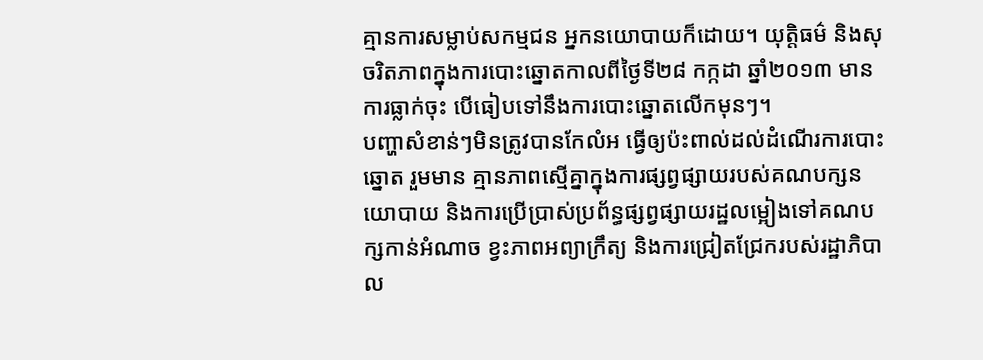គ្មានការសម្លាប់សកម្មជន អ្នកនយោបាយក៏ដោយ។ យុត្តិធម៌ និងសុចរិតភាពក្នុងការបោះឆ្នោតកាលពីថ្ងៃទី២៨ កក្កដា ឆ្នាំ២០១៣ មានការធ្លាក់ចុះ បើធៀបទៅនឹងការបោះឆ្នោតលើកមុនៗ។
បញ្ហាសំខាន់ៗមិនត្រូវបានកែលំអ ធ្វើឲ្យប៉ះពាល់ដល់ដំណើរការបោះឆ្នោត រួមមាន គ្មានភាពស្មើគ្នាក្នុងការផ្សព្វផ្សាយរបស់គណបក្សនយោបាយ និងការប្រើប្រាស់ប្រព័ន្ធផ្សព្វផ្សាយរដ្ឋលម្អៀងទៅគណបក្សកាន់អំណាច ខ្វះភាពអព្យាក្រឹត្យ និងការជ្រៀតជ្រែករបស់រដ្ឋាភិបាល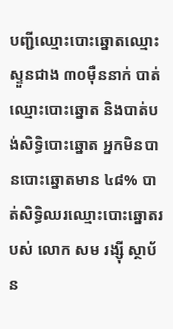បញ្ជីឈ្មោះបោះឆ្នោតឈ្មោះស្ទួនជាង ៣០ម៉ឺននាក់ បាត់ឈ្មោះបោះឆ្នោត និងបាត់បង់សិទ្ធិបោះឆ្នោត អ្នកមិនបានបោះឆ្នោតមាន ៤៨% បាត់សិទ្ធិឈរឈ្មោះបោះឆ្នោតរបស់ លោក សម រង្ស៊ី ស្ថាប័ន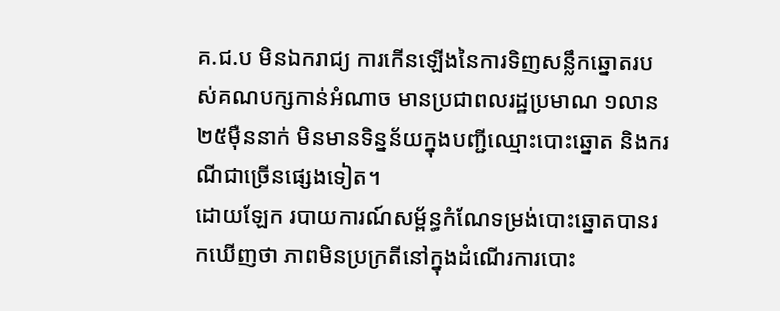គ.ជ.ប មិនឯករាជ្យ ការកើនឡើងនៃការទិញសន្លឹកឆ្នោតរបស់គណបក្សកាន់អំណាច មានប្រជាពលរដ្ឋប្រមាណ ១លាន ២៥ម៉ឺននាក់ មិនមានទិន្នន័យក្នុងបញ្ជីឈ្មោះបោះឆ្នោត និងករណីជាច្រើនផ្សេងទៀត។
ដោយឡែក របាយការណ៍សម្ព័ន្ធកំណែទម្រង់បោះឆ្នោតបានរកឃើញថា ភាពមិនប្រក្រតីនៅក្នុងដំណើរការបោះ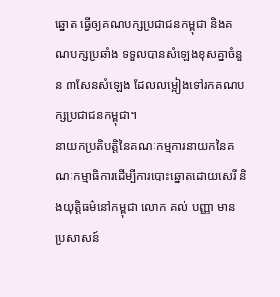ឆ្នោត ធ្វើឲ្យគណបក្សប្រជាជនកម្ពុជា និងគណបក្សប្រឆាំង ទទួលបានសំឡេងខុសគ្នាចំនួន ៣សែនសំឡេង ដែលលម្អៀងទៅរកគណបក្សប្រជាជនកម្ពុជា។
នាយកប្រតិបត្តិនៃគណៈកម្មការនាយកនៃគណៈកម្មាធិការដើម្បីការបោះឆ្នោតដោយសេរី និងយុត្តិធម៌នៅកម្ពុជា លោក គល់ បញ្ញា មានប្រសាសន៍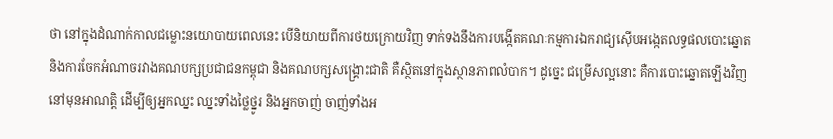ថា នៅក្នុងដំណាក់កាលជម្លោះនយោបាយពេលនេះ បើនិយាយពីការថយក្រោយវិញ ទាក់ទងនឹងការបង្កើតគណៈកម្មការឯករាជ្យស៊ើបអង្កេតលទ្ធផលបោះឆ្នោត និងការចែកអំណាចរវាងគណបក្សប្រជាជនកម្ពុជា និងគណបក្សសង្គ្រោះជាតិ គឺស្ថិតនៅក្នុងស្ថានភាពលំបាក។ ដូច្នេះ ជម្រើសល្អនោះ គឺការបោះឆ្នោតឡើងវិញនៅមុនអាណត្តិ ដើម្បីឲ្យអ្នកឈ្នះ ឈ្នះទាំងថ្លៃថ្នូរ និងអ្នកចាញ់ ចាញ់ទាំងអ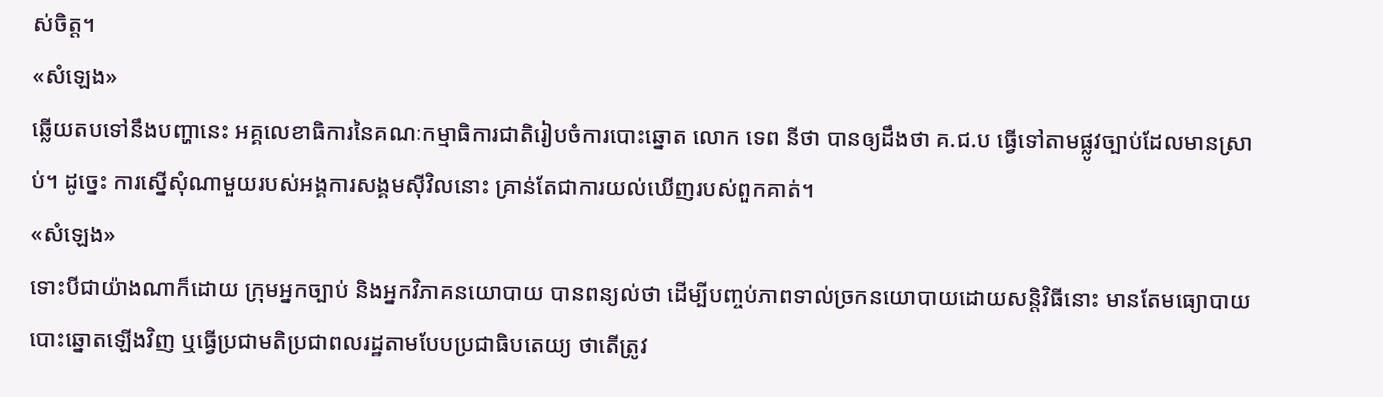ស់ចិត្ត។
«សំឡេង»
ឆ្លើយតបទៅនឹងបញ្ហានេះ អគ្គលេខាធិការនៃគណៈកម្មាធិការជាតិរៀបចំការបោះឆ្នោត លោក ទេព នីថា បានឲ្យដឹងថា គ.ជ.ប ធ្វើទៅតាមផ្លូវច្បាប់ដែលមានស្រាប់។ ដូច្នេះ ការស្នើសុំណាមួយរបស់អង្គការសង្គមស៊ីវិលនោះ គ្រាន់តែជាការយល់ឃើញរបស់ពួកគាត់។
«សំឡេង»
ទោះបីជាយ៉ាងណាក៏ដោយ ក្រុមអ្នកច្បាប់ និងអ្នកវិភាគនយោបាយ បានពន្យល់ថា ដើម្បីបញ្ចប់ភាពទាល់ច្រកនយោបាយដោយសន្តិវិធីនោះ មានតែមធ្យោបាយបោះឆ្នោតឡើងវិញ ឬធ្វើប្រជាមតិប្រជាពលរដ្ឋតាមបែបប្រជាធិបតេយ្យ ថាតើត្រូវ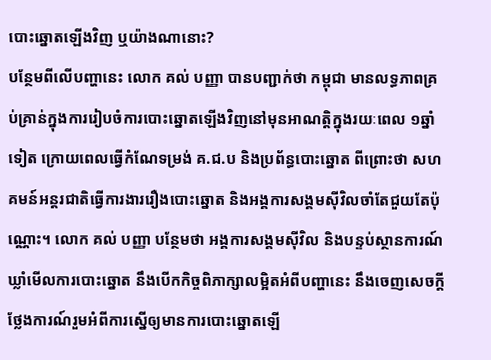បោះឆ្នោតឡើងវិញ ឬយ៉ាងណានោះ?
បន្ថែមពីលើបញ្ហានេះ លោក គល់ បញ្ញា បានបញ្ជាក់ថា កម្ពុជា មានលទ្ធភាពគ្រប់គ្រាន់ក្នុងការរៀបចំការបោះឆ្នោតឡើងវិញនៅមុនអាណត្តិក្នុងរយៈពេល ១ឆ្នាំទៀត ក្រោយពេលធ្វើកំណែទម្រង់ គ.ជ.ប និងប្រព័ន្ធបោះឆ្នោត ពីព្រោះថា សហគមន៍អន្តរជាតិធ្វើការងាររឿងបោះឆ្នោត និងអង្គការសង្គមស៊ីវិលចាំតែជួយតែប៉ុណ្ណោះ។ លោក គល់ បញ្ញា បន្ថែមថា អង្គការសង្គមស៊ីវិល និងបន្ទប់ស្ថានការណ៍ឃ្លាំមើលការបោះឆ្នោត នឹងបើកកិច្ចពិភាក្សាលម្អិតអំពីបញ្ហានេះ នឹងចេញសេចក្ដីថ្លែងការណ៍រួមអំពីការស្នើឲ្យមានការបោះឆ្នោតឡើ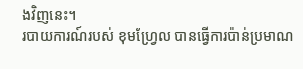ងវិញនេះ។
របាយការណ៍របស់ ខុមហ្រ្វែល បានធ្វើការប៉ាន់ប្រមាណ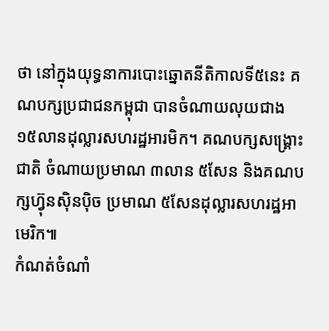ថា នៅក្នុងយុទ្ធនាការបោះឆ្នោតនីតិកាលទី៥នេះ គណបក្សប្រជាជនកម្ពុជា បានចំណាយលុយជាង ១៥លានដុល្លារសហរដ្ឋអារមិក។ គណបក្សសង្រ្គោះជាតិ ចំណាយប្រមាណ ៣លាន ៥សែន និងគណបក្សហ៊្វុនស៊ិនប៉ិច ប្រមាណ ៥សែនដុល្លារសហរដ្ឋអាមេរិក៕
កំណត់ចំណាំ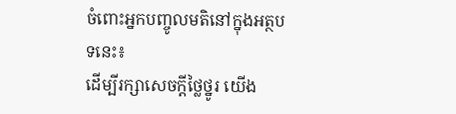ចំពោះអ្នកបញ្ចូលមតិនៅក្នុងអត្ថបទនេះ៖
ដើម្បីរក្សាសេចក្ដីថ្លៃថ្នូរ យើង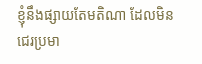ខ្ញុំនឹងផ្សាយតែមតិណា ដែលមិនជេរប្រមា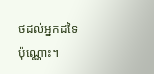ថដល់អ្នកដទៃប៉ុណ្ណោះ។